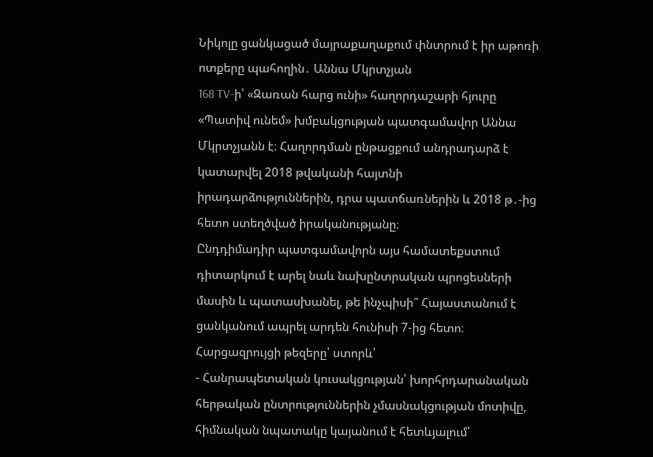Նիկոլը ցանկացած մայրաքաղաքում փնտրում է իր աթոռի ոտքերը պահողին․ Աննա Մկրտչյան
168 TV-ի՝ «Զառան հարց ունի» հաղորդաշարի հյուրը «Պատիվ ունեմ» խմբակցության պատգամավոր Աննա Մկրտչյանն է։ Հաղորդման ընթացքում անդրադարձ է կատարվել 2018 թվականի հայտնի իրադարձություններին, դրա պատճառներին և 2018 թ․-ից հետո ստեղծված իրականությանը։
Ընդդիմադիր պատգամավորն այս համատեքստում դիտարկում է արել նաև նախընտրական պրոցեսների մասին և պատասխանել, թե ինչպիսի՞ Հայաստանում է ցանկանում ապրել արդեն հունիսի 7-ից հետո։
Հարցազրույցի թեզերը՝ ստորև՝
- Հանրապետական կուսակցության՝ խորհրդարանական հերթական ընտրություններին չմասնակցության մոտիվը, հիմնական նպատակը կայանում է հետևյալում՝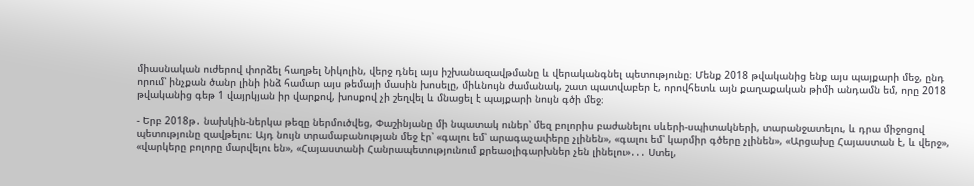միասնական ուժերով փորձել հաղթել Նիկոլին, վերջ դնել այս իշխանազավթմանը և վերականգնել պետությունը։ Մենք 2018 թվականից ենք այս պայքարի մեջ, ընդ որում՝ ինչքան ծանր լինի ինձ համար այս թեմայի մասին խոսելը, միևնույն ժամանակ, շատ պատվաբեր է, որովհետև այն քաղաքական թիմի անդամն եմ, որը 2018 թվականից գեթ 1 վայրկյան իր վարքով, խոսքով չի շեղվել և մնացել է պայքարի նույն գծի մեջ։

- Երբ 2018թ․ նախկին-ներկա թեզը ներմուծվեց, Փաշինյանը մի նպատակ ուներ՝ մեզ բոլորիս բաժանելու սևերի-սպիտակների, տարանջատելու, և դրա միջոցով պետությունը զավթելու։ Այդ նույն տրամաբանության մեջ էր՝ «գալու եմ՝ արագաչափերը չլինեն», «գալու եմ՝ կարմիր գծերը չլինեն», «Արցախը Հայաստան է, և վերջ», «վարկերը բոլորը մարվելու են», «Հայաստանի Հանրապետությունում քրեաօլիգարխներ չեն լինելու»․․․ Ստել,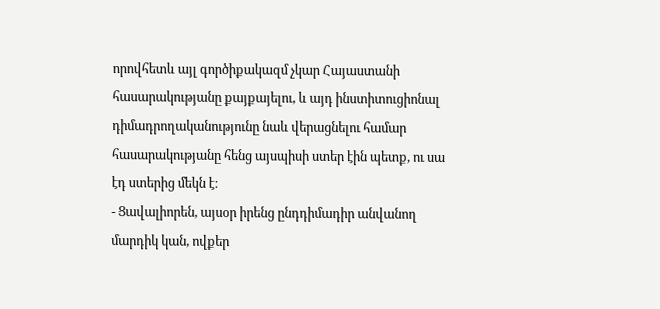որովհետև այլ գործիքակազմ չկար Հայաստանի հասարակությանը քայքայելու, և այդ ինստիտուցիոնալ դիմադրողականությունը նաև վերացնելու համար հասարակությանը հենց այսպիսի ստեր էին պետք, ու սա էդ ստերից մեկն է։
- Ցավալիորեն, այսօր իրենց ընդդիմադիր անվանող մարդիկ կան, ովքեր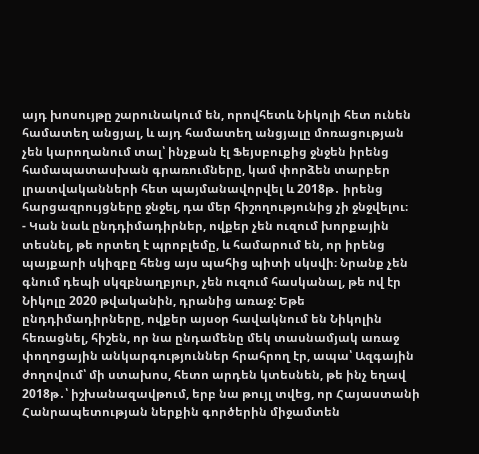այդ խոսույթը շարունակում են, որովհետև Նիկոլի հետ ունեն համատեղ անցյալ, և այդ համատեղ անցյալը մոռացության չեն կարողանում տալ՝ ինչքան էլ Ֆեյսբուքից ջնջեն իրենց համապատասխան գրառումները, կամ փորձեն տարբեր լրատվականների հետ պայմանավորվել և 2018թ․ իրենց հարցազրույցները ջնջել, դա մեր հիշողությունից չի ջնջվելու։
- Կան նաև ընդդիմադիրներ, ովքեր չեն ուզում խորքային տեսնել, թե որտեղ է պրոբլեմը, և համարում են, որ իրենց պայքարի սկիզբը հենց այս պահից պիտի սկսվի։ Նրանք չեն գնում դեպի սկզբնաղբյուր, չեն ուզում հասկանալ, թե ով էր Նիկոլը 2020 թվականին, դրանից առաջ: Եթե ընդդիմադիրները, ովքեր այսօր հավակնում են Նիկոլին հեռացնել, հիշեն, որ նա ընդամենը մեկ տասնամյակ առաջ փողոցային անկարգություններ հրահրող էր, ապա՝ Ազգային ժողովում՝ մի ստախոս, հետո արդեն կտեսնեն, թե ինչ եղավ 2018թ․՝ իշխանազավթում, երբ նա թույլ տվեց, որ Հայաստանի Հանրապետության ներքին գործերին միջամտեն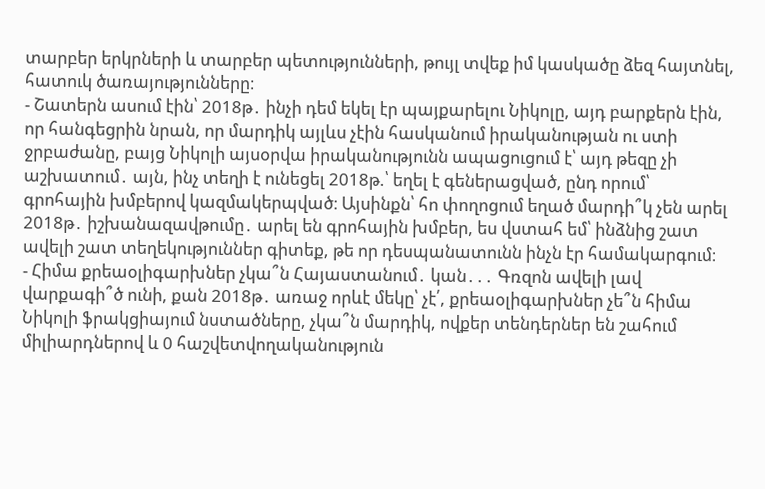տարբեր երկրների և տարբեր պետությունների, թույլ տվեք իմ կասկածը ձեզ հայտնել, հատուկ ծառայությունները։
- Շատերն ասում էին՝ 2018թ․ ինչի դեմ եկել էր պայքարելու Նիկոլը, այդ բարքերն էին, որ հանգեցրին նրան, որ մարդիկ այլևս չէին հասկանում իրականության ու ստի ջրբաժանը, բայց Նիկոլի այսօրվա իրականությունն ապացուցում է՝ այդ թեզը չի աշխատում․ այն, ինչ տեղի է ունեցել 2018թ.՝ եղել է գեներացված, ընդ որում՝ գրոհային խմբերով կազմակերպված։ Այսինքն՝ հո փողոցում եղած մարդի՞կ չեն արել 2018թ․ իշխանազավթումը․ արել են գրոհային խմբեր, ես վստահ եմ՝ ինձնից շատ ավելի շատ տեղեկություններ գիտեք, թե որ դեսպանատունն ինչն էր համակարգում։
- Հիմա քրեաօլիգարխներ չկա՞ն Հայաստանում․ կան․․․ Գռզոն ավելի լավ վարքագի՞ծ ունի, քան 2018թ․ առաջ որևէ մեկը՝ չէ՛, քրեաօլիգարխներ չե՞ն հիմա Նիկոլի ֆրակցիայում նստածները, չկա՞ն մարդիկ, ովքեր տենդերներ են շահում միլիարդներով և 0 հաշվետվողականություն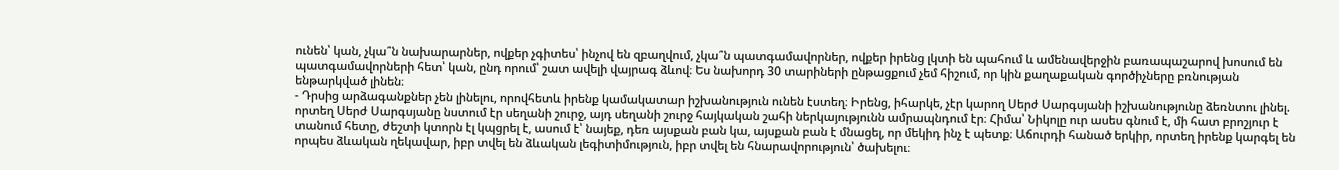ունեն՝ կան, չկա՞ն նախարարներ, ովքեր չգիտես՝ ինչով են զբաղվում, չկա՞ն պատգամավորներ, ովքեր իրենց լկտի են պահում և ամենավերջին բառապաշարով խոսում են պատգամավորների հետ՝ կան, ընդ որում՝ շատ ավելի վայրագ ձևով։ Ես նախորդ 30 տարիների ընթացքում չեմ հիշում, որ կին քաղաքական գործիչները բռնության ենթարկված լինեն։
- Դրսից արձագանքներ չեն լինելու, որովհետև իրենք կամակատար իշխանություն ունեն էստեղ։ Իրենց, իհարկե, չէր կարող Սերժ Սարգսյանի իշխանությունը ձեռնտու լինել. որտեղ Սերժ Սարգսյանը նստում էր սեղանի շուրջ, այդ սեղանի շուրջ հայկական շահի ներկայությունն ամրապնդում էր։ Հիմա՝ Նիկոլը ուր ասես գնում է, մի հատ բրոշյուր է տանում հետը, ժեշտի կտորն էլ կպցրել է, ասում է՝ նայեք, դեռ այսքան բան կա, այսքան բան է մնացել, որ մեկիդ ինչ է պետք։ Աճուրդի հանած երկիր, որտեղ իրենք կարգել են որպես ձևական ղեկավար, իբր տվել են ձևական լեգիտիմություն, իբր տվել են հնարավորություն՝ ծախելու։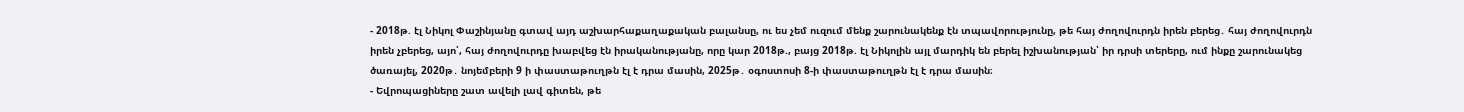- 2018թ. էլ Նիկոլ Փաշինյանը գտավ այդ աշխարհաքաղաքական բալանսը, ու ես չեմ ուզում մենք շարունակենք էն տպավորությունը, թե հայ ժողովուրդն իրեն բերեց․ հայ ժողովուրդն իրեն չբերեց, այո՛, հայ ժողովուրդը խաբվեց էն իրականությանը, որը կար 2018թ., բայց 2018թ. էլ Նիկոլին այլ մարդիկ են բերել իշխանության՝ իր դրսի տերերը, ում ինքը շարունակեց ծառայել, 2020թ․ նոյեմբերի 9 ի փաստաթուղթն էլ է դրա մասին, 2025թ․ օգոստոսի 8-ի փաստաթուղթն էլ է դրա մասին։
- Եվրոպացիները շատ ավելի լավ գիտեն, թե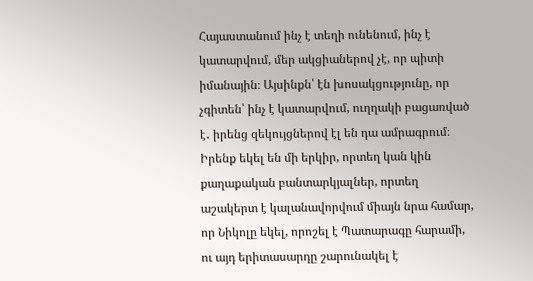Հայաստանում ինչ է տեղի ունենում, ինչ է կատարվում, մեր ակցիաներով չէ, որ պիտի իմանային։ Այսինքն՝ էն խոսակցությունը, որ չգիտեն՝ ինչ է կատարվում, ուղղակի բացառված է․ իրենց զեկույցներով էլ են դա ամրագրում։ Իրենք եկել են մի երկիր, որտեղ կան կին քաղաքական բանտարկյալներ, որտեղ աշակերտ է կալանավորվում միայն նրա համար, որ Նիկոլը եկել, որոշել է Պատարագը հարամի, ու այդ երիտասարդը շարունակել է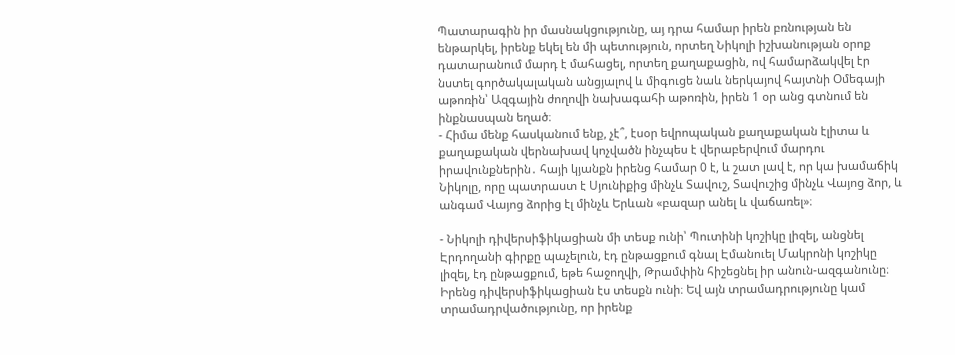Պատարագին իր մասնակցությունը, այ դրա համար իրեն բռնության են ենթարկել, իրենք եկել են մի պետություն, որտեղ Նիկոլի իշխանության օրոք դատարանում մարդ է մահացել, որտեղ քաղաքացին, ով համարձակվել էր նստել գործակալական անցյալով և միգուցե նաև ներկայով հայտնի Օմեգայի աթոռին՝ Ազգային ժողովի նախագահի աթոռին, իրեն 1 օր անց գտնում են ինքնասպան եղած։
- Հիմա մենք հասկանում ենք, չէ՞, էսօր եվրոպական քաղաքական էլիտա և քաղաքական վերնախավ կոչվածն ինչպես է վերաբերվում մարդու իրավունքներին․ հայի կյանքն իրենց համար 0 է, և շատ լավ է, որ կա խամաճիկ Նիկոլը, որը պատրաստ է Սյունիքից մինչև Տավուշ, Տավուշից մինչև Վայոց ձոր, և անգամ Վայոց ձորից էլ մինչև Երևան «բազար անել և վաճառել»։

- Նիկոլի դիվերսիֆիկացիան մի տեսք ունի՝ Պուտինի կոշիկը լիզել, անցնել Էրդողանի գիրքը պաչելուն, էդ ընթացքում գնալ Էմանուել Մակրոնի կոշիկը լիզել, էդ ընթացքում, եթե հաջողվի, Թրամփին հիշեցնել իր անուն-ազգանունը։ Իրենց դիվերսիֆիկացիան էս տեսքն ունի։ Եվ այն տրամադրությունը կամ տրամադրվածությունը, որ իրենք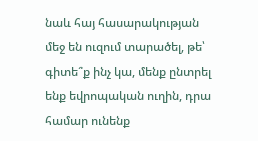նաև հայ հասարակության մեջ են ուզում տարածել, թե՝ գիտե՞ք ինչ կա, մենք ընտրել ենք եվրոպական ուղին, դրա համար ունենք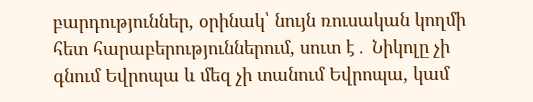բարդություններ, օրինակ՝ նույն ռուսական կողմի հետ հարաբերություններում, սուտ է․ Նիկոլը չի գնում Եվրոպա և մեզ չի տանում Եվրոպա, կամ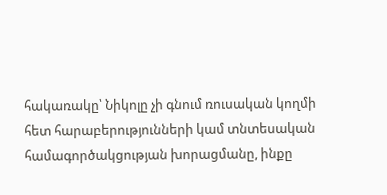հակառակը՝ Նիկոլը չի գնում ռուսական կողմի հետ հարաբերությունների կամ տնտեսական համագործակցության խորացմանը, ինքը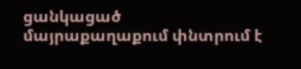ցանկացած մայրաքաղաքում փնտրում է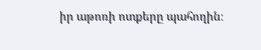իր աթոռի ոտքերը պահողին։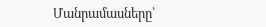Մանրամասները՝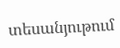տեսանյութում